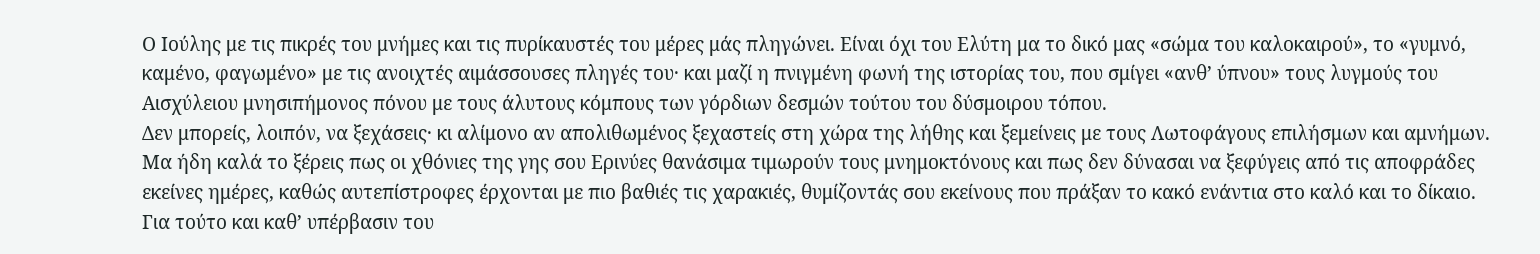Ο Ιούλης με τις πικρές του μνήμες και τις πυρίκαυστές του μέρες μάς πληγώνει. Είναι όχι του Ελύτη μα το δικό μας «σώμα του καλοκαιρού», το «γυμνό, καμένο, φαγωμένο» με τις ανοιχτές αιμάσσουσες πληγές του· και μαζί η πνιγμένη φωνή της ιστορίας του, που σμίγει «ανθ’ ύπνου» τους λυγμούς του Αισχύλειου μνησιπήμονος πόνου με τους άλυτους κόμπους των γόρδιων δεσμών τούτου του δύσμοιρου τόπου.
Δεν μπορείς, λοιπόν, να ξεχάσεις· κι αλίμονο αν απολιθωμένος ξεχαστείς στη χώρα της λήθης και ξεμείνεις με τους Λωτοφάγους επιλήσμων και αμνήμων. Μα ήδη καλά το ξέρεις πως οι χθόνιες της γης σου Ερινύες θανάσιμα τιμωρούν τους μνημοκτόνους και πως δεν δύνασαι να ξεφύγεις από τις αποφράδες εκείνες ημέρες, καθώς αυτεπίστροφες έρχονται με πιο βαθιές τις χαρακιές, θυμίζοντάς σου εκείνους που πράξαν το κακό ενάντια στο καλό και το δίκαιο.
Για τούτο και καθ’ υπέρβασιν του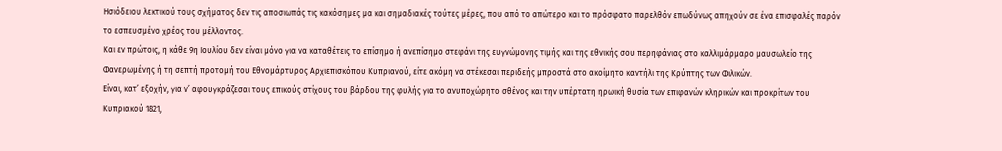Ησιόδειου λεκτικού τους σχήματος δεν τις αποσιωπάς τις κακόσημες μα και σημαδιακές τούτες μέρες, που από το απώτερο και το πρόσφατο παρελθόν επωδύνως απηχούν σε ένα επισφαλές παρόν το εσπευσμένο χρέος του μέλλοντος.
Και εν πρώτοις, η κάθε 9η Ιουλίου δεν είναι μόνο για να καταθέτεις το επίσημο ή ανεπίσημο στεφάνι της ευγνώμονης τιμής και της εθνικής σου περηφάνιας στο καλλιμάρμαρο μαυσωλείο της Φανερωμένης ή τη σεπτή προτομή του Εθνομάρτυρος Αρχιεπισκόπου Κυπριανού, είτε ακόμη να στέκεσαι περιδεής μπροστά στο ακοίμητο καντήλι της Κρύπτης των Φιλικών.
Είναι, κατ’ εξοχήν, για ν’ αφουγκράζεσαι τους επικούς στίχους του βάρδου της φυλής για το ανυποχώρητο σθένος και την υπέρτατη ηρωική θυσία των επιφανών κληρικών και προκρίτων του Κυπριακού 1821,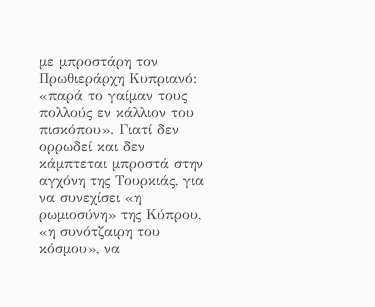με μπροστάρη τον Πρωθιεράρχη Κυπριανό: «παρά το γαίμαν τους πολλούς εν κάλλιον του πισκόπου». Γιατί δεν ορρωδεί και δεν κάμπτεται μπροστά στην αγχόνη της Τουρκιάς, για να συνεχίσει «η ρωμιοσύνη» της Κύπρου, «η συνότζαιρη του κόσμου», να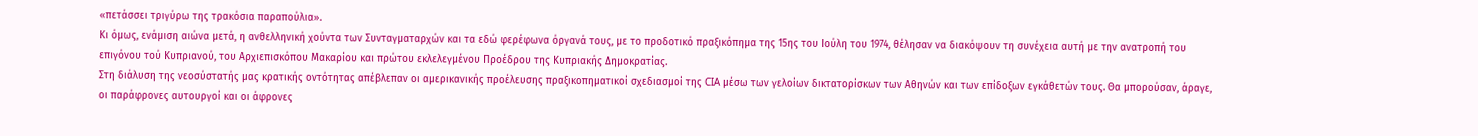«πετάσσει τριγύρω της τρακόσια παραπούλια».
Κι όμως, ενάμιση αιώνα μετά, η ανθελληνική χούντα των Συνταγματαρχών και τα εδώ φερέφωνα όργανά τους, με το προδοτικό πραξικόπημα της 15ης του Ιούλη του 1974, θέλησαν να διακόψουν τη συνέχεια αυτή με την ανατροπή του επιγόνου τού Κυπριανού, του Αρχιεπισκόπου Μακαρίου και πρώτου εκλελεγμένου Προέδρου της Κυπριακής Δημοκρατίας.
Στη διάλυση της νεοσύστατής μας κρατικής οντότητας απέβλεπαν οι αμερικανικής προέλευσης πραξικοπηματικοί σχεδιασμοί της CIA μέσω των γελοίων δικτατορίσκων των Αθηνών και των επίδοξων εγκάθετών τους. Θα μπορούσαν, άραγε, οι παράφρονες αυτουργοί και οι άφρονες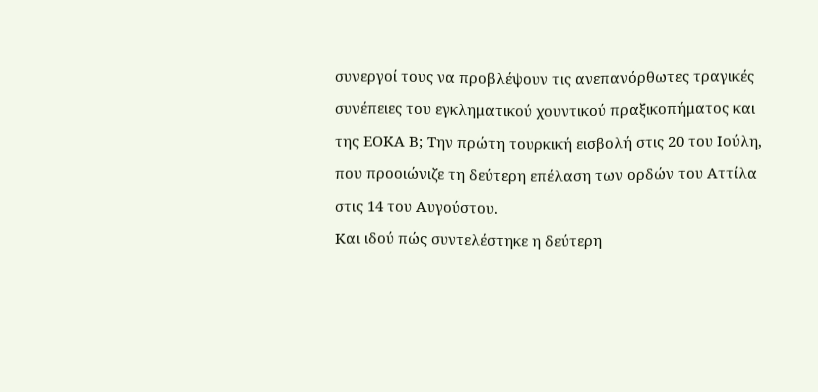συνεργοί τους να προβλέψουν τις ανεπανόρθωτες τραγικές συνέπειες του εγκληματικού χουντικού πραξικοπήματος και της ΕΟΚΑ Β; Την πρώτη τουρκική εισβολή στις 20 του Ιούλη, που προοιώνιζε τη δεύτερη επέλαση των ορδών του Αττίλα στις 14 του Αυγούστου.
Και ιδού πώς συντελέστηκε η δεύτερη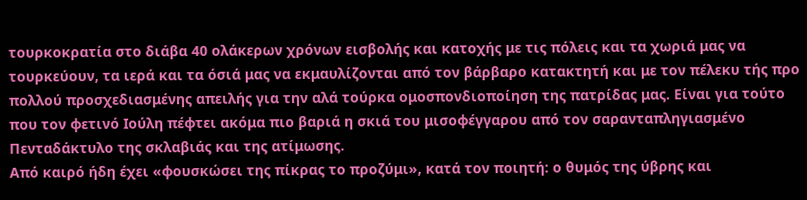τουρκοκρατία στο διάβα 40 ολάκερων χρόνων εισβολής και κατοχής με τις πόλεις και τα χωριά μας να τουρκεύουν, τα ιερά και τα όσιά μας να εκμαυλίζονται από τον βάρβαρο κατακτητή και με τον πέλεκυ τής προ πολλού προσχεδιασμένης απειλής για την αλά τούρκα ομοσπονδιοποίηση της πατρίδας μας. Είναι για τούτο που τον φετινό Ιούλη πέφτει ακόμα πιο βαριά η σκιά του μισοφέγγαρου από τον σαρανταπληγιασμένο Πενταδάκτυλο της σκλαβιάς και της ατίμωσης.
Από καιρό ήδη έχει «φουσκώσει της πίκρας το προζύμι», κατά τον ποιητή: ο θυμός της ύβρης και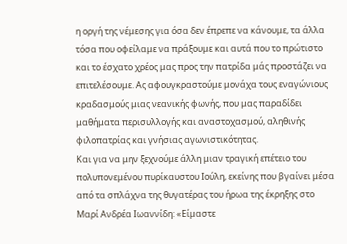η οργή της νέμεσης για όσα δεν έπρεπε να κάνουμε, τα άλλα τόσα που οφείλαμε να πράξουμε και αυτά που το πρώτιστο και το έσχατο χρέος μας προς την πατρίδα μάς προστάζει να επιτελέσουμε. Ας αφουγκραστούμε μονάχα τους εναγώνιους κραδασμούς μιας νεανικής φωνής, που μας παραδίδει μαθήματα περισυλλογής και αναστοχασμού, αληθινής φιλοπατρίας και γνήσιας αγωνιστικότητας.
Και για να μην ξεχνούμε άλλη μιαν τραγική επέτειο του πολυπονεμένου πυρίκαυστου Ιούλη, εκείνης που βγαίνει μέσα από τα σπλάχνα της θυγατέρας του ήρωα της έκρηξης στο Μαρί Ανδρέα Ιωαννίδη: «Είμαστε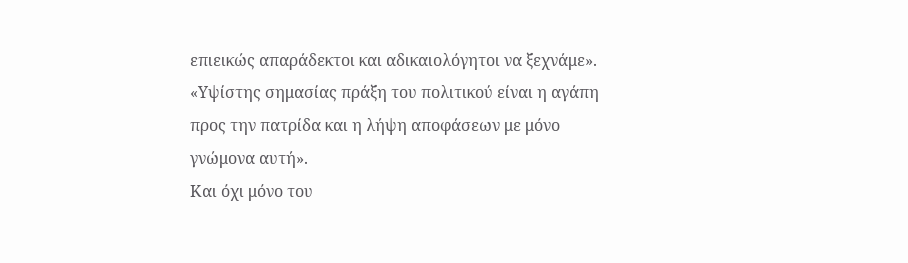επιεικώς απαράδεκτοι και αδικαιολόγητοι να ξεχνάμε». «Υψίστης σημασίας πράξη του πολιτικού είναι η αγάπη προς την πατρίδα και η λήψη αποφάσεων με μόνο γνώμονα αυτή».
Και όχι μόνο του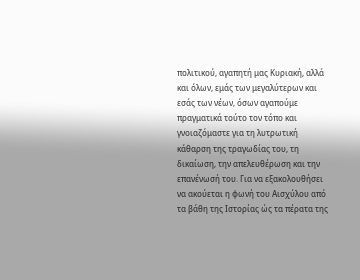πολιτικού, αγαπητή μας Κυριακή, αλλά και όλων, εμάς των μεγαλύτερων και εσάς των νέων, όσων αγαπούμε πραγματικά τούτο τον τόπο και γνοιαζόμαστε για τη λυτρωτική κάθαρση της τραγωδίας του, τη δικαίωση, την απελευθέρωση και την επανένωσή του. Για να εξακολουθήσει να ακούεται η φωνή του Αισχύλου από τα βάθη της Ιστορίας ώς τα πέρατα της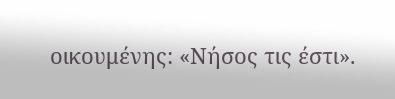οικουμένης: «Νήσος τις έστι».